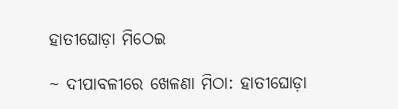ହାତୀଘୋଡ଼ା ମିଠେଇ

~ ଦୀପାବଳୀରେ ଖେଳଣା ମିଠା: ହାତୀଘୋଡ଼ା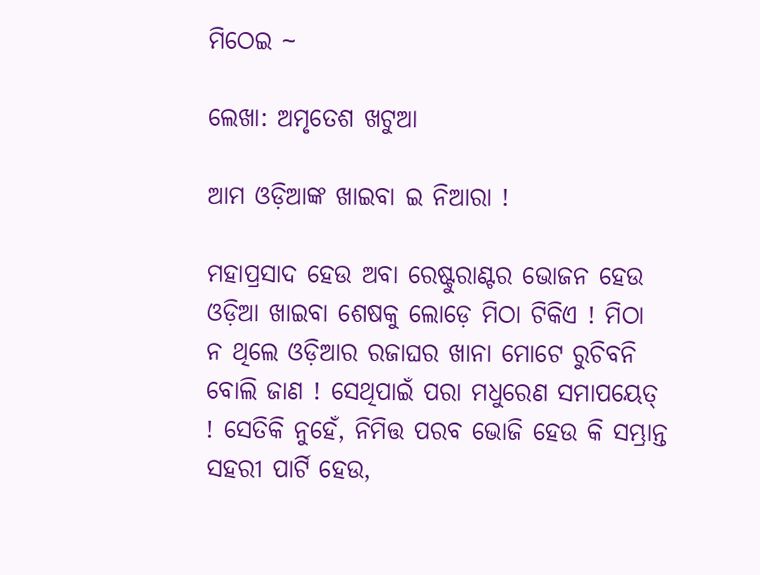ମିଠେଇ ~

ଲେଖା: ଅମୃତେଶ ଖଟୁଆ

ଆମ ଓଡ଼ିଆଙ୍କ ଖାଇବା ଇ ନିଆରା !

ମହାପ୍ରସାଦ ହେଉ ଅବା ରେଷ୍ଟୁରାଣ୍ଟର ଭୋଜନ ହେଉ ଓଡ଼ିଆ ଖାଇବା ଶେଷକୁ ଲୋଡ଼େ ମିଠା ଟିକିଏ ! ମିଠା ନ ଥିଲେ ଓଡ଼ିଆର ରଜାଘର ଖାନା ମୋଟେ ରୁଚିବନି ବୋଲି ଜାଣ ! ସେଥିପାଇଁ ପରା ମଧୁରେଣ ସମାପୟେତ୍ ! ସେତିକି ନୁହେଁ, ନିମିତ୍ତ ପରବ ଭୋଜି ହେଉ କି ସମ୍ଭ୍ରାନ୍ତ ସହରୀ ପାର୍ଟି ହେଉ,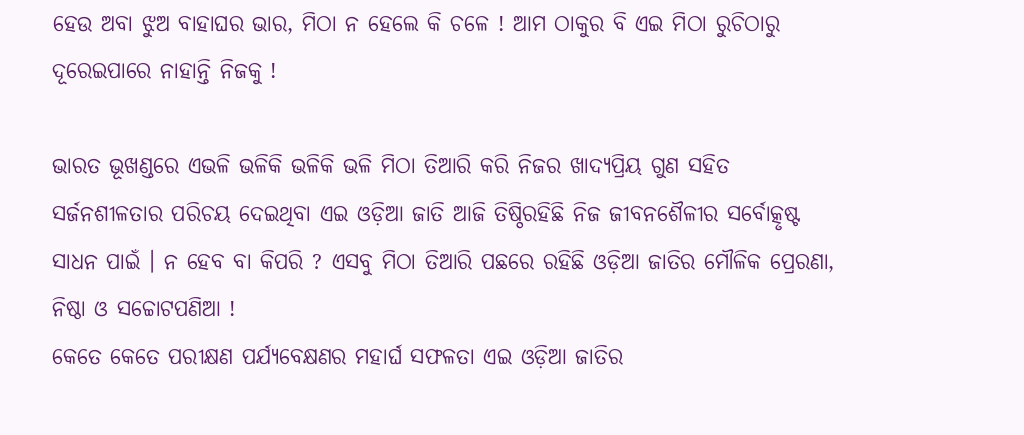ହେଉ ଅବା ଝୁଅ ବାହାଘର ଭାର, ମିଠା ନ ହେଲେ କି ଚଳେ ! ଆମ ଠାକୁର ବି ଏଇ ମିଠା ରୁଚିଠାରୁ ଦୂରେଇପାରେ ନାହାନ୍ତି ନିଜକୁ !

ଭାରତ ଭୂଖଣ୍ଡରେ ଏଭଳି ଭଳିକି ଭଳିକି ଭଳି ମିଠା ତିଆରି କରି ନିଜର ଖାଦ୍ୟପ୍ରିୟ ଗୁଣ ସହିତ ସର୍ଜନଶୀଳତାର ପରିଚୟ ଦେଇଥିବା ଏଇ ଓଡ଼ିଆ ଜାତି ଆଜି ତିଷ୍ଠିରହିଛି ନିଜ ଜୀବନଶୈଳୀର ସର୍ବୋତ୍କୃଷ୍ଟ ସାଧନ ପାଇଁ । ନ ହେବ ବା କିପରି ? ଏସବୁ ମିଠା ତିଆରି ପଛରେ ରହିଛି ଓଡ଼ିଆ ଜାତିର ମୌଳିକ ପ୍ରେରଣା, ନିଷ୍ଠା ଓ ସଚ୍ଚୋଟପଣିଆ !
କେତେ କେତେ ପରୀକ୍ଷଣ ପର୍ଯ୍ୟବେକ୍ଷଣର ମହାର୍ଘ ସଫଳତା ଏଇ ଓଡ଼ିଆ ଜାତିର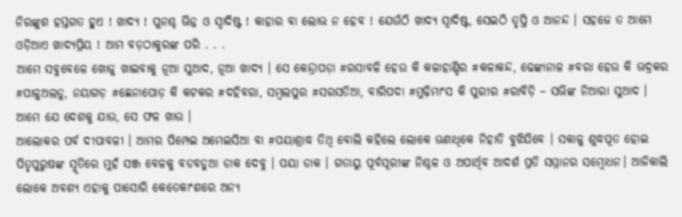ନିରଙ୍କୁଶ ହସ୍ତଗତ ହୁଏ ! ଖାଦ୍ୟ ! ପୁନଶ୍ଚ ଭିନ୍ନ ଓ ସ୍ବାଦିଷ୍ଟ ! କାହାର ବା ଲୋଭ ନ ହେବ ! ଯେଉଁଠି ଖାଦ୍ୟ ସ୍ବାଦିଷ୍ଟ, ସେଇଠି ତୃପ୍ତି ଓ ଆନନ୍ଦ । ସହଜେ ତ ଆମେ ଓଡ଼ିଆଏ ଖାଦ୍ୟପ୍ରିୟ ! ଆମ ବଡ଼ଠାକୁରଙ୍କ ପରି . . .
ଆମେ ସବୁବେଳେ ଖୋଜୁ ଖାଇବାକୁ ନୂଆ ସୁଆଦ, ନୂଆ ଖାଦ୍ୟ । ସେ କେନ୍ଦ୍ରାପଡ଼ା #ରସାବଳି ହେଉ କି କଳାହାଣ୍ଡିର #କଳାକନ୍ଦ, ଢେଙ୍କାନାଳ #ବରା ହେଉ କି ଭଦ୍ରକର #ପାଳୁଅଲଡୁ, ନୟାଗଡ଼ #ଛେନାପୋଡ଼ କି କଟକର #ଦହିବରା, ସମ୍ବଲପୁର #ସରସତିଆ, ବାରିପଦା #ମୁଢ଼ିମାଂସ କି ପୁରୀର #ରାବିଡ଼ି – ସଭିଙ୍କ ନିଆରା ସୁଆଦ । ଆମେ ଯେ ଦେଶକୁ ଯାଉ, ସେ ଫଳ ଖାଉ ।
ଆଲୋକର ପର୍ବ ଦୀପାବଳୀ । ଆମର ପିମ୍ପେଇ ଅମେଇସିଆ ବା #ପୟାଶ୍ରାଦ୍ଧ ତିଥି ବୋଲି କହିଲେ ଲୋକେ ଊଣାଧିକେ ନିହାତି ବୁଝିଯିବେ । ସକାଳୁ ଶୁଦ୍ଧପୂତ ହୋଇ ପିତୃପୁରୁଷଙ୍କ ସ୍ମୃତିରେ ମୁହଁ ସଞ୍ଜ ବେଳକୁ ବଡବଡୁଆ ଡାକ ଦେବୁ । ପୟା ଡାକ । ଗତାୟୁ ପୂର୍ବସୂରୀଙ୍କ ନିଶ୍ଚଳ ଓ ଅପାର୍ଥିବ ଆଦର୍ଶ ପ୍ରତି ସମ୍ମାନର ସମ୍ବୋଧନ। ଆଜିକାଲି ଲୋକେ ଅବଶ୍ୟ ଏହାକୁ ପାସୋରି କେତେକାଂଶରେ ଅନ୍ୟ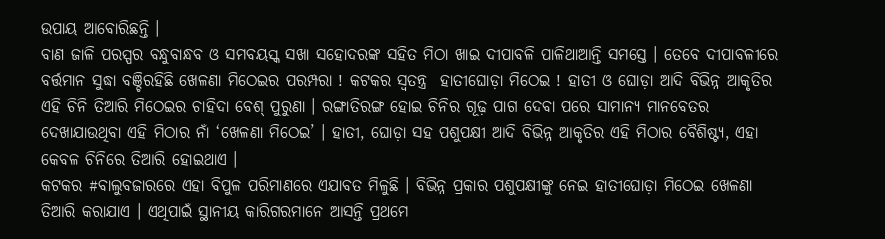ଉପାୟ ଆବୋରିଛନ୍ତି ।
ବାଣ ଜାଳି ପରସ୍ପର ବନ୍ଧୁବାନ୍ଧବ ଓ ସମବୟସ୍କ ସଖା ସହୋଦରଙ୍କ ସହିତ ମିଠା ଖାଇ ଦୀପାବଳି ପାଳିଥାଆନ୍ତି ସମସ୍ତେ । ତେବେ ଦୀପାବଳୀରେ ବର୍ତ୍ତମାନ ସୁଦ୍ଧା ବଞ୍ଚିରହିଛି ଖେଳଣା ମିଠେଇର ପରମ୍ପରା ! କଟକର ସ୍ବତନ୍ତ୍ର  ହାତୀଘୋଡ଼ା ମିଠେଇ ! ହାତୀ ଓ ଘୋଡ଼ା ଆଦି ବିଭିନ୍ନ ଆକୃତିର ଏହି ଚିନି ତିଆରି ମିଠେଇର ଚାହିଦା ବେଶ୍ ପୁରୁଣା । ରଙ୍ଗାତିରଙ୍ଗ ହୋଇ ଚିନିର ଗୂଢ଼ ପାଗ ଦେବା ପରେ ସାମାନ୍ୟ ମାନବେତର ଦେଖାଯାଉଥିବା ଏହି ମିଠାର ନାଁ ‘ଖେଳଣା ମିଠେଇ’ । ହାତୀ, ଘୋଡ଼ା ସହ ପଶୁପକ୍ଷୀ ଆଦି ବିଭିନ୍ନ ଆକୃତିର ଏହି ମିଠାର ବୈଶିଷ୍ଟ୍ୟ, ଏହା କେବଳ ଚିନିରେ ତିଆରି ହୋଇଥାଏ ।
କଟକର #ବାଲୁବଜାରରେ ଏହା ବିପୁଳ ପରିମାଣରେ ଏଯାବତ ମିଳୁଛି । ବିଭିନ୍ନ ପ୍ରକାର ପଶୁପକ୍ଷୀଙ୍କୁ ନେଇ ହାତୀଘୋଡ଼ା ମିଠେଇ ଖେଳଣା ତିଆରି କରାଯାଏ । ଏଥିପାଇଁ ସ୍ଥାନୀୟ କାରିଗରମାନେ ଆସନ୍ତି ପ୍ରଥମେ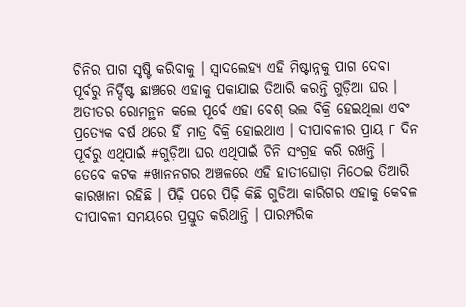ଚିନିର ପାଗ ସୃଷ୍ଟି କରିବାକୁ । ସ୍ବାଦଲେହ୍ୟ ଏହି ମିଷ୍ଟାନ୍ନକୁ ପାଗ ଦେବା ପୂର୍ବରୁ ନିର୍ଦ୍ଦିଷ୍ଟ ଛାଞ୍ଚରେ ଏହାକୁ ପକାଯାଇ ତିଆରି କରନ୍ତି ଗୁଡ଼ିଆ ଘର । ଅତୀତର ରୋମନ୍ଥନ କଲେ ପୂର୍ବେ ଏହା ବେଶ୍ ଭଲ ବିକ୍ରି ହେଇଥିଲା ଏବଂ ପ୍ରତ୍ୟେକ ବର୍ଷ ଥରେ ହିଁ ମାତ୍ର ବିକ୍ରି ହୋଇଥାଏ । ଦୀପାବଳୀର ପ୍ରାୟ ୮ ଦିନ ପୂର୍ବରୁ ଏଥିପାଇଁ #ଗୁଡ଼ିଆ ଘର ଏଥିପାଇଁ ଚିନି ସଂଗ୍ରହ କରି ରଖନ୍ତି ।
ତେବେ କଟକ #ଖାନନଗର ଅଞ୍ଚଳରେ ଏହି ହାତୀଘୋଡ଼ା ମିଠେଇ ତିଆରି କାରଖାନା ରହିଛି । ପିଢ଼ି ପରେ ପିଢ଼ି କିଛି ଗୁଡିଆ କାରିଗର ଏହାକୁ କେବଳ ଦୀପାବଳୀ ସମୟରେ ପ୍ରସ୍ତୁତ କରିଥାନ୍ତି । ପାରମ୍ପରିକ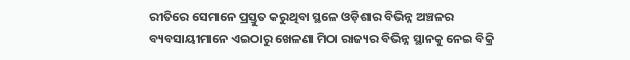ରୀତିରେ ସେମାନେ ପ୍ରସ୍ତୁତ କରୁଥିବା ସ୍ଥଳେ ଓଡ଼ିଶାର ବିଭିନ୍ନ ଅଞ୍ଚଳର ବ୍ୟବସାୟୀମାନେ ଏଇଠାରୁ ଖେଳଣା ମିଠା ରାଜ୍ୟର ବିଭିନ୍ନ ସ୍ଥାନକୁ ନେଇ ବିକ୍ରି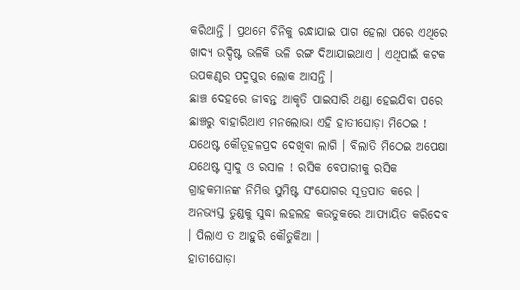କରିଥାନ୍ତି । ପ୍ରଥମେ ଚିନିକୁ ରନ୍ଧାଯାଇ ପାଗ ହେଲା ପରେ ଏଥିରେ ଖାଦ୍ୟ ଉଦ୍ଦିଷ୍ଟ ଭଳିକି ଭଳି ରଙ୍ଗ ଦିଆଯାଇଥାଏ । ଏଥିପାଇଁ କଟକ ଉପକଣ୍ଠର ପଦ୍ମପୁର ଲୋକ ଆସନ୍ତି ।
ଛାଞ୍ଚ ଦେହରେ ଜୀବନ୍ତ ଆକୃତି ପାଇସାରି ଥଣ୍ଡା ହେଇଯିବା ପରେ ଛାଞ୍ଚରୁ ବାହାରିଥାଏ ମନଲୋଭା ଏହି ହାତୀଘୋଡ଼ା ମିଠେଇ ! ଯଥେଷ୍ଟ କୌତୂହଳପ୍ରଦ ଦେଖିବା ଲାଗି । ବିଲାତି ମିଠେଇ ଅପେକ୍ଷା ଯଥେଷ୍ଟ ସ୍ବାଦୁ ଓ ରସାଳ ! ରସିକ ବେପାରୀକୁ ରସିକ ଗ୍ରାହକମାନଙ୍କ ନିମିତ୍ତ ସୁମିଷ୍ଟ ସଂଯୋଗର ସୂତ୍ରପାତ କରେ । ଅନଭ୍ୟସ୍ତ ତୁଣ୍ଡକୁ ସୁଦ୍ଧା ଲହଲହ କଉତୁକରେ ଆପ୍ୟାୟିତ କରିଦେବ । ପିଲାଏ ତ ଆହୁରି କୌତୁକିଆ ।
ହାତୀଘୋଡ଼ା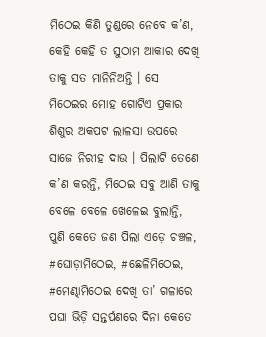ମିଠେଇ କିଣି ତୁଣ୍ଡରେ ନେବେ କ’ଣ, କେହି କେହି ତ ସୁଠାମ ଆକାର ଦେଖି ତାକୁ ସତ ମାନିନିଅନ୍ତି । ସେ ମିଠେଇର ମୋହ ଗୋଟିଏ ପ୍ରକାର ଶିଶୁର ଅକପଟ ଲାଳସା ଉପରେ ସାଜେ ନିରୀହ ଦାଉ । ପିଲାଟି ତେଣେ କ’ଣ କରନ୍ତି, ମିଠେଇ ସବୁ ଆଣି ତାକୁ ବେଳେ ବେଳେ ଖେଳେଇ ବୁଲାନ୍ତି, ପୁଣି କେତେ ଜଣ ପିଲା ଏଡ଼େ ଚଞ୍ଚଳ, #ଘୋଡ଼ାମିଠେଇ, #ଛେଳିମିଠେଇ, #ମେଣ୍ଢାମିଠେଇ ଦେଖି ତା’ ଗଳାରେ ପଘା ଭିଡ଼ି ସନ୍ତର୍ପଣରେ ଦିନା କେତେ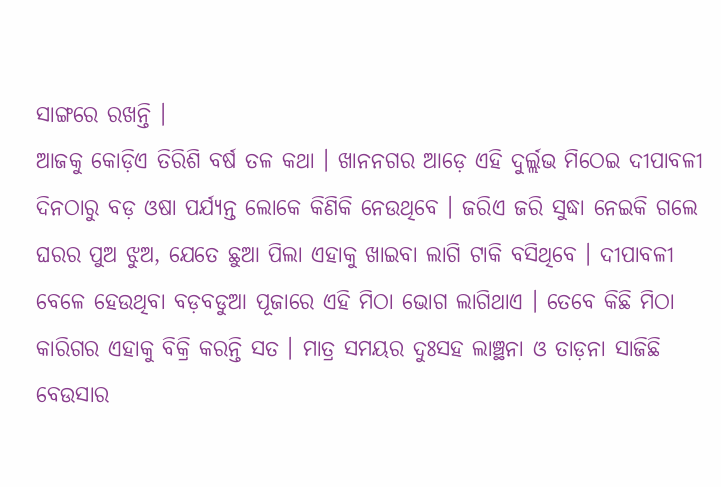ସାଙ୍ଗରେ ରଖନ୍ତି ।
ଆଜକୁ କୋଡ଼ିଏ ତିରିଶି ବର୍ଷ ତଳ କଥା । ଖାନନଗର ଆଡ଼େ ଏହି ଦୁର୍ଲ୍ଲଭ ମିଠେଇ ଦୀପାବଳୀ ଦିନଠାରୁ ବଡ଼ ଓଷା ପର୍ଯ୍ୟନ୍ତ ଲୋକେ କିଣିକି ନେଉଥିବେ । ଜରିଏ ଜରି ସୁଦ୍ଧା ନେଇକି ଗଲେ ଘରର ପୁଅ ଝୁଅ, ଯେତେ ଛୁଆ ପିଲା ଏହାକୁ ଖାଇବା ଲାଗି ଟାକି ବସିଥିବେ । ଦୀପାବଳୀ ବେଳେ ହେଉଥିବା ବଡ଼ବଡୁଆ ପୂଜାରେ ଏହି ମିଠା ଭୋଗ ଲାଗିଥାଏ । ତେବେ କିଛି ମିଠା କାରିଗର ଏହାକୁ ବିକ୍ରି କରନ୍ତି ସତ । ମାତ୍ର ସମୟର ଦୁଃସହ ଲାଞ୍ଛନା ଓ ତାଡ଼ନା ସାଜିଛି ବେଉସାର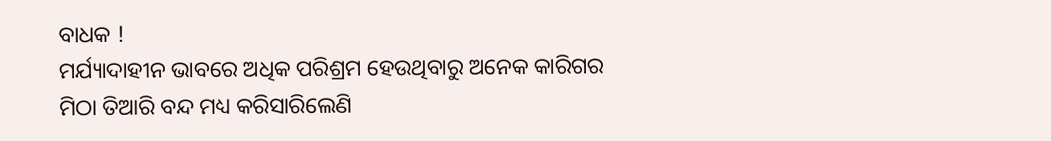ବାଧକ !
ମର୍ଯ୍ୟାଦାହୀନ ଭାବରେ ଅଧିକ ପରିଶ୍ରମ ହେଉଥିବାରୁ ଅନେକ କାରିଗର ମିଠା ତିଆରି ବନ୍ଦ ମଧ୍ୟ କରିସାରିଲେଣି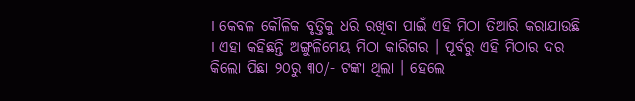। କେବଳ କୌଳିକ ବୃତ୍ତିକୁ ଧରି ରଖିବା ପାଇଁ ଏହି ମିଠା ତିଆରି କରାଯାଉଛି । ଏହା କହିଛନ୍ତି ଅଙ୍ଗୁଳିମେୟ ମିଠା କାରିଗର । ପୂର୍ବରୁ ଏହି ମିଠାର ଦର କିଲୋ ପିଛା ୨୦ରୁ ୩୦/- ଟଙ୍କା ଥିଲା । ହେଲେ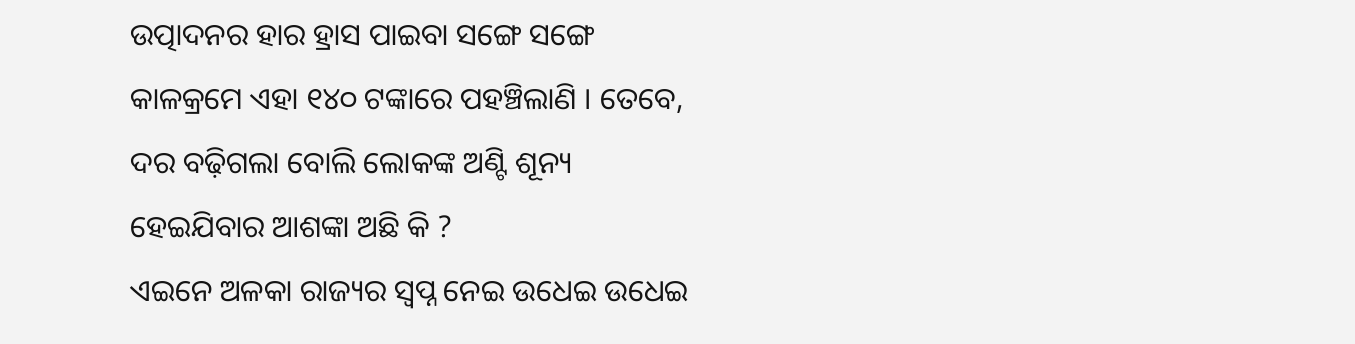ଉତ୍ପାଦନର ହାର ହ୍ରାସ ପାଇବା ସଙ୍ଗେ ସଙ୍ଗେ କାଳକ୍ରମେ ଏହା ୧୪୦ ଟଙ୍କାରେ ପହଞ୍ଚିଲାଣି । ତେବେ, ଦର ବଢ଼ିଗଲା ବୋଲି ଲୋକଙ୍କ ଅଣ୍ଟି ଶୂନ୍ୟ ହେଇଯିବାର ଆଶଙ୍କା ଅଛି କି ?
ଏଇନେ ଅଳକା ରାଜ୍ୟର ସ୍ବପ୍ନ ନେଇ ଉଧେଇ ଉଧେଇ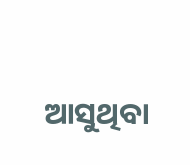ଆସୁଥିବା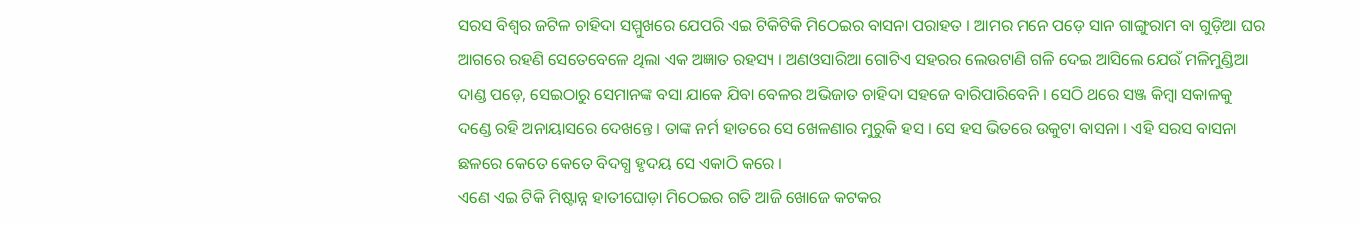ସରସ ବିଶ୍ବର ଜଟିଳ ଚାହିଦା ସମ୍ମୁଖରେ ଯେପରି ଏଇ ଟିକିଟିକି ମିଠେଇର ବାସନା ପରାହତ । ଆମର ମନେ ପଡ଼େ ସାନ ଗାଙ୍ଗୁରାମ ବା ଗୁଡ଼ିଆ ଘର ଆଗରେ ରହଣି ସେତେବେଳେ ଥିଲା ଏକ ଅଜ୍ଞାତ ରହସ୍ୟ । ଅଣଓସାରିଆ ଗୋଟିଏ ସହରର ଲେଉଟାଣି ଗଳି ଦେଇ ଆସିଲେ ଯେଉଁ ମଳିମୁଣ୍ଡିଆ ଦାଣ୍ଡ ପଡ଼େ, ସେଇଠାରୁ ସେମାନଙ୍କ ବସା ଯାକେ ଯିବା ବେଳର ଅଭିଜାତ ଚାହିଦା ସହଜେ ବାରିପାରିବେନି । ସେଠି ଥରେ ସଞ୍ଜ କିମ୍ବା ସକାଳକୁ ଦଣ୍ଡେ ରହି ଅନାୟାସରେ ଦେଖନ୍ତେ ।‌ ତାଙ୍କ ନର୍ମ ହାତରେ ସେ ଖେଳଣାର ମୁରୁକି ହସ । ସେ ହସ ଭିତରେ ଉକୁଟା ବାସନା । ଏହି ସରସ ବାସନା ଛଳରେ କେତେ କେତେ ବିଦଗ୍ଧ ହୃଦୟ ସେ ଏକାଠି କରେ ।
ଏଣେ ଏଇ ଟିକି ମିଷ୍ଟାନ୍ନ ହାତୀଘୋଡ଼ା ମିଠେଇର ଗତି ଆଜି ଖୋଜେ କଟକର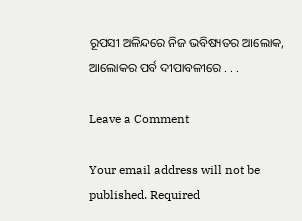ରୂପସୀ ଅଳିନ୍ଦରେ ନିଜ ଭବିଷ୍ୟତର ଆଲୋକ, ଆଲୋକର ପର୍ବ ଦୀପାବଳୀରେ . . .

Leave a Comment

Your email address will not be published. Required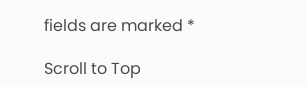fields are marked *

Scroll to Top